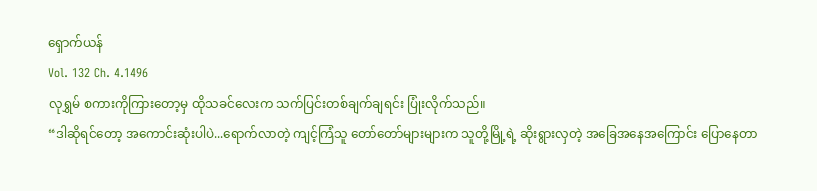ရှောက်ယန်
Vol. 132 Ch. 4.1496
လုရွှမ် စကားကိုကြားတော့မှ ထိုသခင်လေးက သက်ပြင်းတစ်ချက်ချရင်း ပြုံးလိုက်သည်။
“ဒါဆိုရင်တော့ အကောင်းဆုံးပါပဲ...ရောက်လာတဲ့ ကျင့်ကြံသူ တော်တော်များများက သူတို့မြို့ရဲ့ ဆိုးရွားလှတဲ့ အခြေအနေအကြောင်း ပြောနေတာ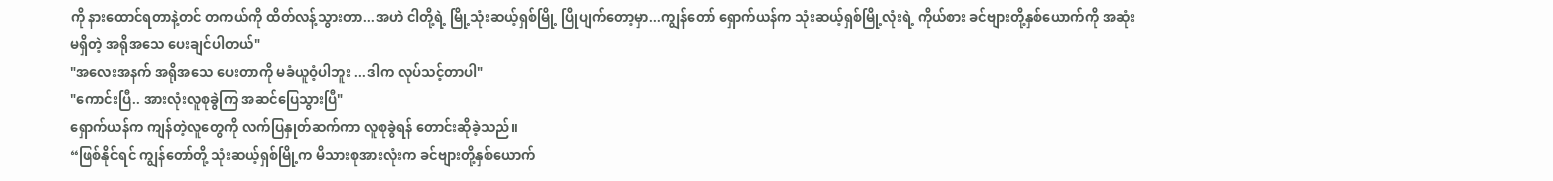ကို နားထောင်ရတာနဲ့တင် တကယ်ကို ထိတ်လန့်သွားတာ...အဟဲ ငါတို့ရဲ့ မြို့သုံးဆယ့်ရှစ်မြို့ ပြိုပျက်တော့မှာ...ကျွန်တော် ရှောက်ယန်က သုံးဆယ့်ရှစ်မြို့လုံးရဲ့ ကိုယ်စား ခင်ဗျားတို့နှစ်ယောက်ကို အဆုံးမရှိတဲ့ အရိုအသေ ပေးချင်ပါတယ်"
"အလေးအနက် အရိုအသေ ပေးတာကို မခံယူဝံ့ပါဘူး ...ဒါက လုပ်သင့်တာပါ"
"ကောင်းပြီ.. အားလုံးလူစုခွဲကြ အဆင်ပြေသွားပြီ"
ရှောက်ယန်က ကျန်တဲ့လူတွေကို လက်ပြနှုတ်ဆက်ကာ လူစုခွဲရန် တောင်းဆိုခဲ့သည်။
“ဖြစ်နိုင်ရင် ကျွန်တော်တို့ သုံးဆယ့်ရှစ်မြို့က မိသားစုအားလုံးက ခင်ဗျားတို့နှစ်ယောက်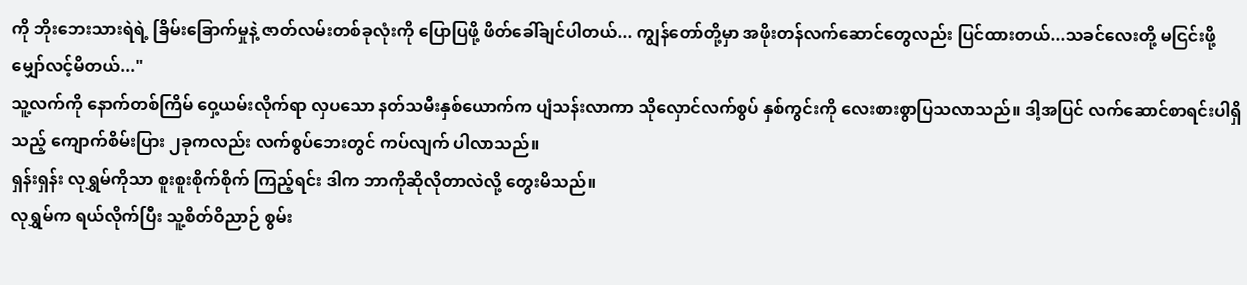ကို ဘိုးဘေးသားရဲရဲ့ ခြိမ်းခြောက်မှုနဲ့ ဇာတ်လမ်းတစ်ခုလုံးကို ပြောပြဖို့ ဖိတ်ခေါ်ချင်ပါတယ်... ကျွန်တော်တို့မှာ အဖိုးတန်လက်ဆောင်တွေလည်း ပြင်ထားတယ်...သခင်လေးတို့ မငြင်းဖို့ မျှော်လင့်မိတယ်..."
သူ့လက်ကို နောက်တစ်ကြိမ် ဝှေ့ယမ်းလိုက်ရာ လှပသော နတ်သမီးနှစ်ယောက်က ပျံသန်းလာကာ သိုလှောင်လက်စွပ် နှစ်ကွင်းကို လေးစားစွာပြသလာသည်။ ဒါ့အပြင် လက်ဆောင်စာရင်းပါရှိသည့် ကျောက်စိမ်းပြား ၂ခုကလည်း လက်စွပ်ဘေးတွင် ကပ်လျက် ပါလာသည်။
ရှန်းရှန်း လုရွှမ်ကိုသာ စူးစူးစိုက်စိုက် ကြည့်ရင်း ဒါက ဘာကိုဆိုလိုတာလဲလို့ တွေးမိသည်။
လုရွှမ်က ရယ်လိုက်ပြီး သူ့စိတ်ဝိညာဉ် စွမ်း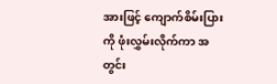အားဖြင့် ကျောက်စိမ်းပြားကို ဖုံးလွှမ်းလိုက်ကာ အတွင်း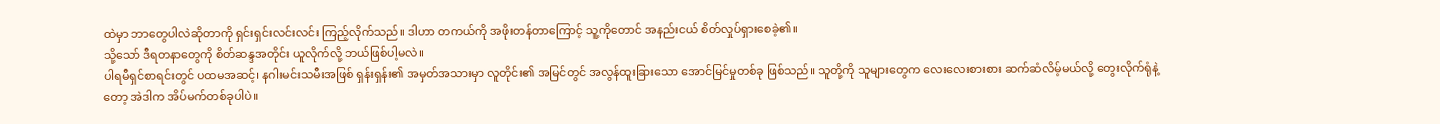ထဲမှာ ဘာတွေပါလဲဆိုတာကို ရှင်းရှင်းလင်းလင်း ကြည့်လိုက်သည်။ ဒါဟာ တကယ်ကို အဖိုးတန်တာကြောင့် သူ့ကိုတောင် အနည်းငယ် စိတ်လှုပ်ရှားစေခဲ့၏။
သို့သော် ဒီရတနာတွေကို စိတ်ဆန္ဒအတိုင်း ယူလိုက်လို့ ဘယ်ဖြစ်ပါ့မလဲ။
ပါရမီရှင်စာရင်းတွင် ပထမအဆင့်၊ နဂါးမင်းသမီးအဖြစ် ရှန်းရှန်း၏ အမှတ်အသားမှာ လူတိုင်း၏ အမြင်တွင် အလွန်ထူးခြားသော အောင်မြင်မှုတစ်ခု ဖြစ်သည်။ သူတို့ကို သူများတွေက လေးလေးစားစား ဆက်ဆံလိမ့်မယ်လို့ တွေးလိုက်ရုံနဲ့တော့ အဲဒါက အိပ်မက်တစ်ခုပါပဲ။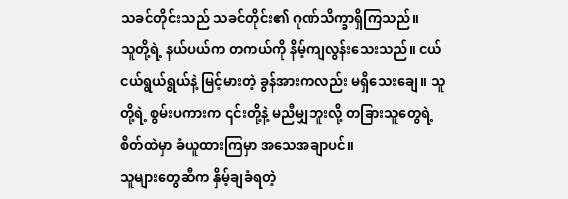သခင်တိုင်းသည် သခင်တိုင်း၏ ဂုဏ်သိက္ခာရှိကြသည်။
သူတို့ရဲ့ နယ်ပယ်က တကယ်ကို နိမ့်ကျလွန်းသေးသည်။ ငယ်ငယ်ရွယ်ရွယ်နဲ့ မြင့်မားတဲ့ ခွန်အားကလည်း မရှိသေးချေ။ သူတို့ရဲ့ စွမ်းပကားက ၎င်းတို့နဲ့ မညီမျှဘူးလို့ တခြားသူတွေရဲ့စိတ်ထဲမှာ ခံယူထားကြမှာ အသေအချာပင်။
သူများတွေဆီက နှိမ့်ချခံရတဲ့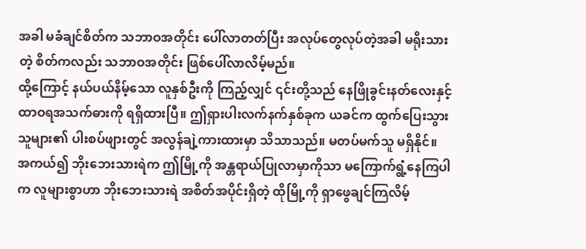အခါ မခံချင်စိတ်က သဘာဝအတိုင်း ပေါ်လာတတ်ပြီး အလုပ်တွေလုပ်တဲ့အခါ မရိုးသားတဲ့ စိတ်ကလည်း သဘာဝအတိုင်း ဖြစ်ပေါ်လာလိမ့်မည်။
ထို့ကြောင့် နယ်ပယ်နိမ့်သော လူနှစ်ဦးကို ကြည့်လျှင် ၎င်းတို့သည် နေဖြိုခွင်းနတ်လေးနှင့် ထာဝရအသက်ဓားကို ရရှိထားပြီ။ ဤရှားပါးလက်နက်နှစ်ခုက ယခင်က ထွက်ပြေးသွားသူများ၏ ပါးစပ်ဖျားတွင် အလွန်ချဲ့ကားထားမှာ သိသာသည်။ မတပ်မက်သူ မရှိနိုင်။
အကယ်၍ ဘိုးဘေးသားရဲက ဤမြို့ကို အန္တရာယ်ပြုလာမှာကိုသာ မကြောက်ရွံ့နေကြပါက လူများစွာဟာ ဘိုးဘေးသားရဲ အစိတ်အပိုင်းရှိတဲ့ ထိုမြို့ကို ရှာဖွေချင်ကြလိမ့်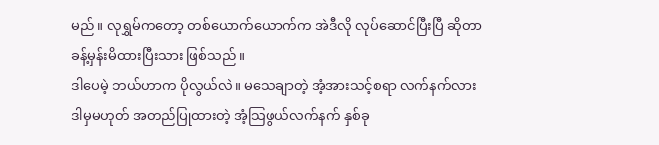မည်။ လုရွှမ်ကတော့ တစ်ယောက်ယောက်က အဲဒီလို လုပ်ဆောင်ပြီးပြီ ဆိုတာ ခန့်မှန်းမိထားပြီးသား ဖြစ်သည်။
ဒါပေမဲ့ ဘယ်ဟာက ပိုလွယ်လဲ။ မသေချာတဲ့ အံ့အားသင့်စရာ လက်နက်လား ဒါမှမဟုတ် အတည်ပြုထားတဲ့ အံ့သြဖွယ်လက်နက် နှစ်ခု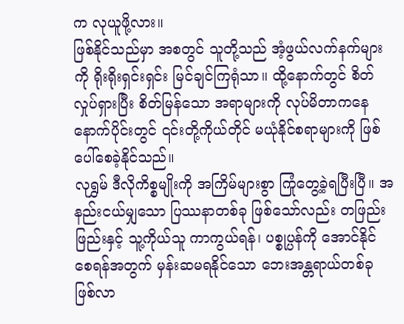က လုယူဖို့လား။
ဖြစ်နိုင်သည်မှာ အစတွင် သူတို့သည် အံ့ဖွယ်လက်နက်များကို ရိုးရိုးရှင်းရှင်း မြင်ချင်ကြရုံသာ။ ထို့နောက်တွင် စိတ်လှုပ်ရှားပြီး စိတ်မြန်သော အရာများကို လုပ်မိတာကနေ နောက်ပိုင်းတွင် ၎င်းတို့ကိုယ်တိုင် မယုံနိုင်စရာများကို ဖြစ်ပေါ်စေခဲ့နိုင်သည်။
လုရွှမ် ဒီလိုကိစ္စမျိုးကို အကြိမ်များစွာ ကြုံတွေ့ခဲ့ရပြီးပြီ။ အနည်းငယ်မျှသော ပြဿနာတစ်ခု ဖြစ်သော်လည်း တဖြည်းဖြည်းနှင့် သူ့ကိုယ်သူ ကာကွယ်ရန်၊ ပစ္စုပ္ပန်ကို အောင်နိုင်စေရန်အတွက် မှန်းဆမရနိုင်သော ဘေးအန္တရာယ်တစ်ခု ဖြစ်လာ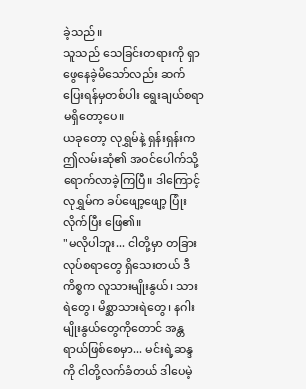ခဲ့သည်။
သူသည် သေခြင်းတရားကို ရှာဖွေနေခဲ့မိသော်လည်း ဆက်ပြေးရန်မှတစ်ပါး ရွေးချယ်စရာ မရှိတော့ပေ။
ယခုတော့ လုရွှမ်နဲ့ ရှန်းရှန်းက ဤလမ်းဆုံ၏ အဝင်ပေါက်သို့ ရောက်လာခဲ့ကြပြီ။ ဒါကြောင့် လုရွှမ်က ခပ်ဖျော့ဖျော့ ပြုံးလိုက်ပြီး ဖြေ၏။
"မလိုပါဘူး... ငါတို့မှာ တခြားလုပ်စရာတွေ ရှိသေးတယ် ဒီကိစ္စက လူသားမျိုးနွယ်၊ သားရဲတွေ၊ မိစ္ဆာသားရဲတွေ၊ နဂါးမျိုးနွယ်တွေကိုတောင် အန္တရာယ်ဖြစ်စေမှာ... မင်းရဲ့ဆန္ဒကို ငါတို့လက်ခံတယ် ဒါပေမဲ့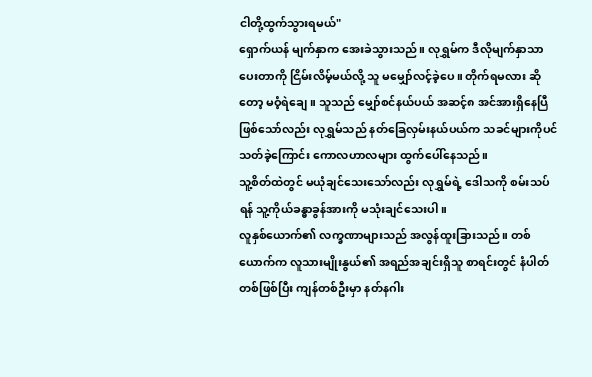ငါတို့ထွက်သွားရမယ်"
ရှောက်ယန် မျက်နှာက အေးခဲသွားသည်။ လုရွှမ်က ဒီလိုမျက်နှာသာ ပေးတာကို ငြိမ်းလိမ့်မယ်လို့ သူ မမျှော်လင့်ခဲ့ပေ။ တိုက်ရမလား ဆိုတော့ မဝံ့ရဲချေ။ သူသည် မျှော်စင်နယ်ပယ် အဆင့်၈ အင်အားရှိနေပြီ ဖြစ်သော်လည်း လုရွှမ်သည် နတ်ခြေလှမ်းနယ်ပယ်က သခင်များကိုပင် သတ်ခဲ့ကြောင်း ကောလဟာလများ ထွက်ပေါ်နေသည်။
သူ့စိတ်ထဲတွင် မယုံချင်သေးသော်လည်း လုရွှမ်ရဲ့ ဒေါသကို စမ်းသပ်ရန် သူ့ကိုယ်ခန္ဓာခွန်အားကို မသုံးချင်သေးပါ။
လူနှစ်ယောက်၏ လက္ခဏာများသည် အလွန်ထူးခြားသည်။ တစ်ယောက်က လူသားမျိုးနွယ်၏ အရည်အချင်းရှိသူ စာရင်းတွင် နံပါတ်တစ်ဖြစ်ပြီး ကျန်တစ်ဦးမှာ နတ်နဂါး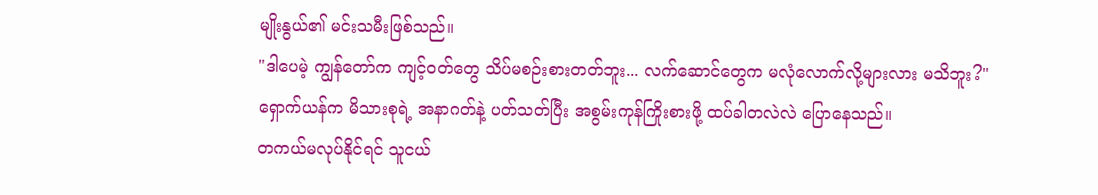မျိုးနွယ်၏ မင်းသမီးဖြစ်သည်။
"ဒါပေမဲ့ ကျွန်တော်က ကျင့်ဝတ်တွေ သိပ်မစဉ်းစားတတ်ဘူး... လက်ဆောင်တွေက မလုံလောက်လို့များလား မသိဘူး?"
ရှောက်ယန်က မိသားစုရဲ့ အနာဂတ်နဲ့ ပတ်သတ်ပြီး အစွမ်းကုန်ကြိုးစားဖို့ ထပ်ခါတလဲလဲ ပြောနေသည်။
တကယ်မလုပ်နိုင်ရင် သူငယ်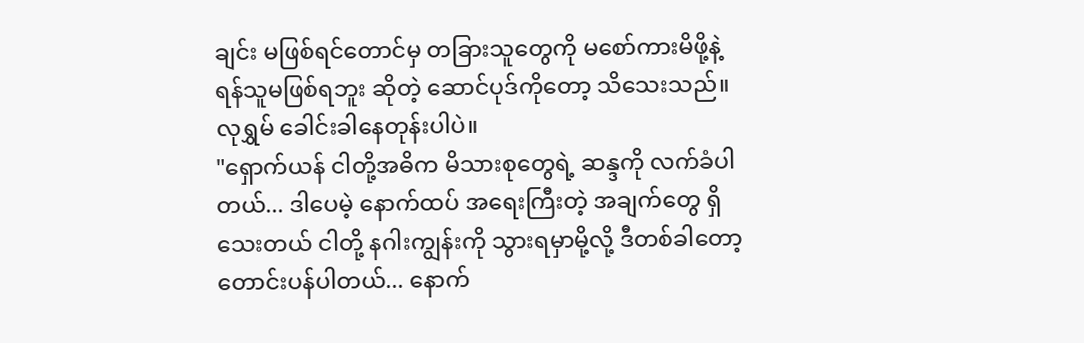ချင်း မဖြစ်ရင်တောင်မှ တခြားသူတွေကို မစော်ကားမိဖို့နဲ့ ရန်သူမဖြစ်ရဘူး ဆိုတဲ့ ဆောင်ပုဒ်ကိုတော့ သိသေးသည်။
လုရွှမ် ခေါင်းခါနေတုန်းပါပဲ။
"ရှောက်ယန် ငါတို့အဓိက မိသားစုတွေရဲ့ ဆန္ဒကို လက်ခံပါတယ်... ဒါပေမဲ့ နောက်ထပ် အရေးကြီးတဲ့ အချက်တွေ ရှိသေးတယ် ငါတို့ နဂါးကျွန်းကို သွားရမှာမို့လို့ ဒီတစ်ခါတော့ တောင်းပန်ပါတယ်... နောက်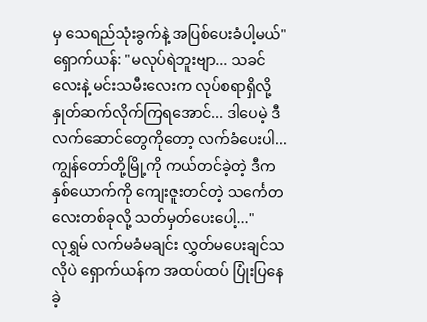မှ သေရည်သုံးခွက်နဲ့ အပြစ်ပေးခံပါ့မယ်"
ရှောက်ယန်: "မလုပ်ရဲဘူးဗျာ... သခင်လေးနဲ့ မင်းသမီးလေးက လုပ်စရာရှိလို့ နှုတ်ဆက်လိုက်ကြရအောင်... ဒါပေမဲ့ ဒီလက်ဆောင်တွေကိုတော့ လက်ခံပေးပါ... ကျွန်တော်တို့မြို့ကို ကယ်တင်ခဲ့တဲ့ ဒီကနှစ်ယောက်ကို ကျေးဇူးတင်တဲ့ သင်္ကေတလေးတစ်ခုလို့ သတ်မှတ်ပေးပေါ့..."
လုရွှမ် လက်မခံမချင်း လွှတ်မပေးချင်သလိုပဲ ရှောက်ယန်က အထပ်ထပ် ပြုံးပြနေခဲ့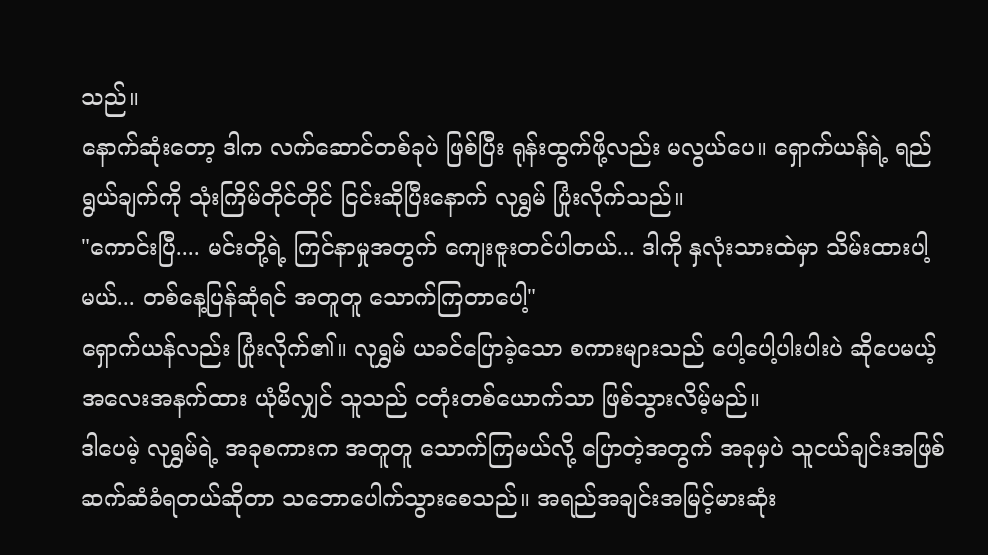သည်။
နောက်ဆုံးတော့ ဒါက လက်ဆောင်တစ်ခုပဲ ဖြစ်ပြီး ရုန်းထွက်ဖို့လည်း မလွယ်ပေ။ ရှောက်ယန်ရဲ့ ရည်ရွယ်ချက်ကို သုံးကြိမ်တိုင်တိုင် ငြင်းဆိုပြီးနောက် လုရွှမ် ပြုံးလိုက်သည်။
"ကောင်းပြီ.... မင်းတို့ရဲ့ ကြင်နာမှုအတွက် ကျေးဇူးတင်ပါတယ်... ဒါကို နှလုံးသားထဲမှာ သိမ်းထားပါ့မယ်... တစ်နေ့ပြန်ဆုံရင် အတူတူ သောက်ကြတာပေါ့"
ရှောက်ယန်လည်း ပြုံးလိုက်၏။ လုရွှမ် ယခင်ပြောခဲ့သော စကားများသည် ပေါ့ပေါ့ပါးပါးပဲ ဆိုပေမယ့် အလေးအနက်ထား ယုံမိလျှင် သူသည် ငတုံးတစ်ယောက်သာ ဖြစ်သွားလိမ့်မည်။
ဒါပေမဲ့ လုရွှမ်ရဲ့ အခုစကားက အတူတူ သောက်ကြမယ်လို့ ပြောတဲ့အတွက် အခုမှပဲ သူငယ်ချင်းအဖြစ် ဆက်ဆံခံရတယ်ဆိုတာ သဘောပေါက်သွားစေသည်။ အရည်အချင်းအမြင့်မားဆုံး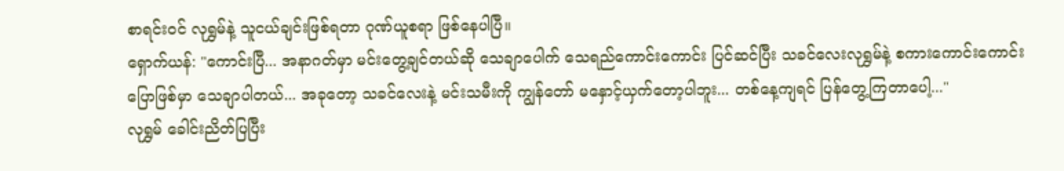စာရင်းဝင် လုရွှမ်နဲ့ သူငယ်ချင်းဖြစ်ရတာ ဂုဏ်ယူစရာ ဖြစ်နေပါပြီ။
ရှောက်ယန်: "ကောင်းပြီ... အနာဂတ်မှာ မင်းတွေ့ချင်တယ်ဆို သေချာပေါက် သေရည်ကောင်းကောင်း ပြင်ဆင်ပြီး သခင်လေးလုရွှမ်နဲ့ စကားကောင်းကောင်း ပြောဖြစ်မှာ သေချာပါတယ်... အခုတော့ သခင်လေးနဲ့ မင်းသမီးကို ကျွန်တော် မနှောင့်ယှက်တော့ပါဘူး... တစ်နေ့ကျရင် ပြန်တွေ့ကြတာပေါ့..."
လုရွှမ် ခေါင်းညိတ်ပြပြီး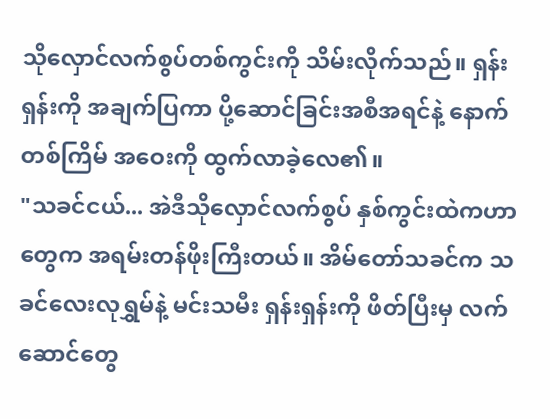သိုလှောင်လက်စွပ်တစ်ကွင်းကို သိမ်းလိုက်သည်။ ရှန်းရှန်းကို အချက်ပြကာ ပို့ဆောင်ခြင်းအစီအရင်နဲ့ နောက်တစ်ကြိမ် အဝေးကို ထွက်လာခဲ့လေ၏။
"သခင်ငယ်... အဲဒီသိုလှောင်လက်စွပ် နှစ်ကွင်းထဲကဟာတွေက အရမ်းတန်ဖိုးကြီးတယ်။ အိမ်တော်သခင်က သခင်လေးလုရွှမ်နဲ့ မင်းသမီး ရှန်းရှန်းကို ဖိတ်ပြီးမှ လက်ဆောင်တွေ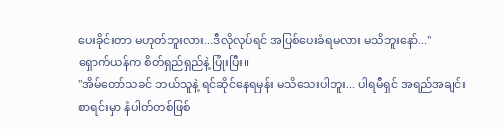ပေးခိုင်းတာ မဟုတ်ဘူးလား...ဒီလိုလုပ်ရင် အပြစ်ပေးခံရမလား မသိဘူးနော်..."
ရှောက်ယန်က စိတ်ရှည်ရှည်နဲ့ ပြုံးပြီး။
"အိမ်တော်သခင် ဘယ်သူနဲ့ ရင်ဆိုင်နေရမှန်း မသိသေးပါဘူး... ပါရမီရှင် အရည်အချင်းစာရင်းမှာ နံပါတ်တစ်ဖြစ်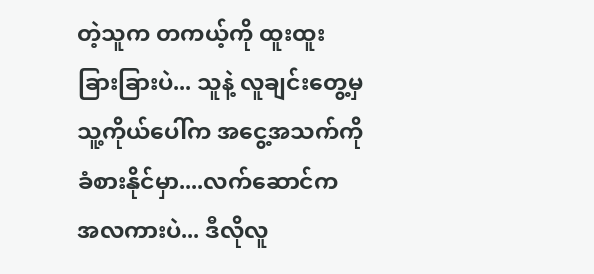တဲ့သူက တကယ့်ကို ထူးထူးခြားခြားပဲ... သူနဲ့ လူချင်းတွေ့မှ သူ့ကိုယ်ပေါ်က အငွေ့အသက်ကို ခံစားနိုင်မှာ....လက်ဆောင်က အလကားပဲ... ဒီလိုလူ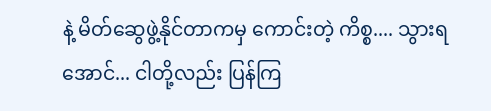နဲ့ မိတ်ဆွေဖွဲ့နိုင်တာကမှ ကောင်းတဲ့ ကိစ္စ.... သွားရအောင်... ငါတို့လည်း ပြန်ကြ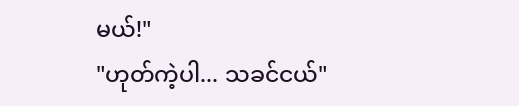မယ်!"
"ဟုတ်ကဲ့ပါ... သခင်ငယ်"